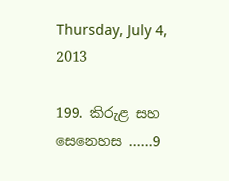Thursday, July 4, 2013

199. කිරුළ සහ සෙනෙහස ……9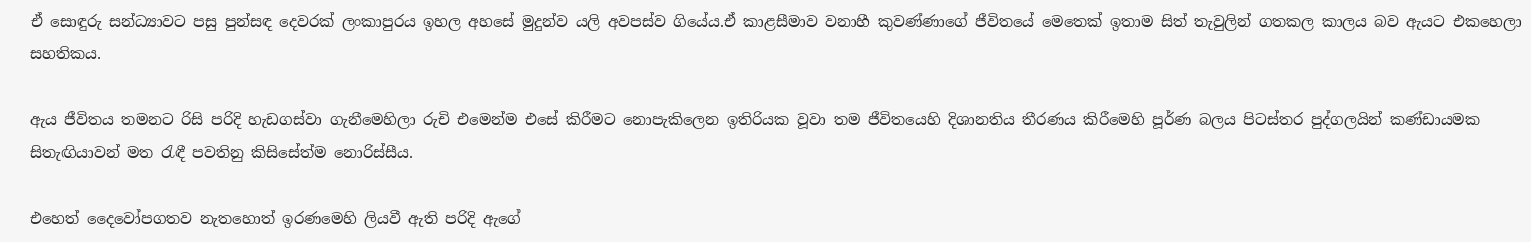ඒ සොඳුරු සන්ධ්‍යාවට පසු පුන්සඳ දෙවරක් ලංකාපුරය ඉහල අහසේ මුදුන්ව යලි අවපස්ව ගියේය.ඒ කාළසීමාව වනාහී කුවණ්ණාගේ ජීවිතයේ මෙතෙක් ඉතාම සිත් තැවුලින් ගතකල කාලය බව ඇයට එකහෙලා සහතිකය.

ඇය ජීවිතය තමනට රිසි පරිදි හැඩගස්වා ගැනීමෙහිලා රුචි එමෙන්ම එසේ කිරීමට නොපැකිලෙන ඉතිරියක වූවා තම ජීවිතයෙහි දිශානතිය තීරණය කිරීමෙහි පූර්ණ බලය පිටස්තර පුද්ගලයින් කණ්ඩායමක සිතැඟියාවන් මත රැඳී පවතිනු කිසිසේත්ම නොරිස්සීය.

එහෙත් දෛවෝපගතව නැතහොත් ඉරණමෙහි ලියවී ඇති පරිදි ඇගේ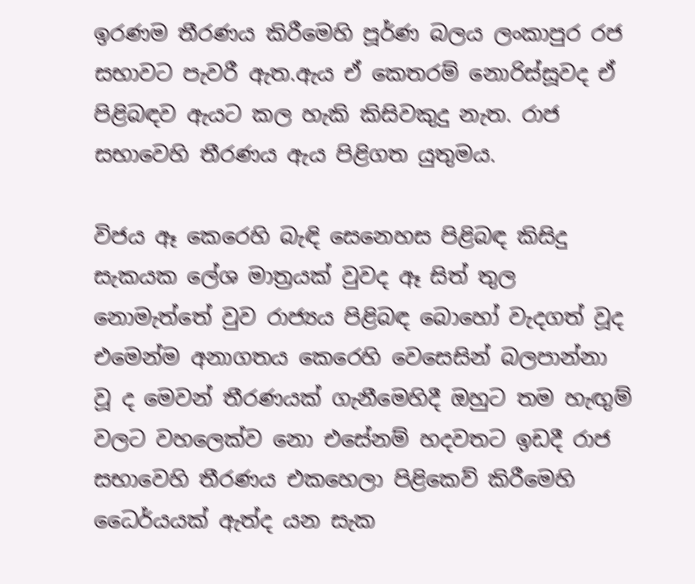ඉරණම තීරණය කිරීමෙහි පූර්ණ බලය ලංකාපුර රජ සභාවට පැවරී ඇත.ඇය ඒ කෙතරම් නොරිස්සූවද ඒ පිළිබඳව ඇයට කල හැකි කිසිවකුදු නැත. රාජ සභාවෙහි තීරණය ඇය පිළිගත යුතුමය.

විජය ඈ කෙරෙහි බැඳි සෙනෙහස පිළිබඳ කිසිදු සැකයක ලේශ මාත්‍රයක් වුවද ඈ සිත් තුල නොමැත්තේ වුව රාජ්‍යය පිළිබඳ බොහෝ වැදගත් වූද එමෙන්ම අනාගතය කෙරෙහි වෙසෙසින් බලපාන්නා වූ ද මෙවන් තීරණයක් ගැනීමෙහිදී ඔහුට තම හැඟුම් වලට වහලෙක්ව නො එසේනම් හදවතට ඉඩදී රාජ සභාවෙහි තීරණය එකහෙලා පිළිකෙව් කිරීමෙහි ධෛර්යයක් ඇත්ද යන සැක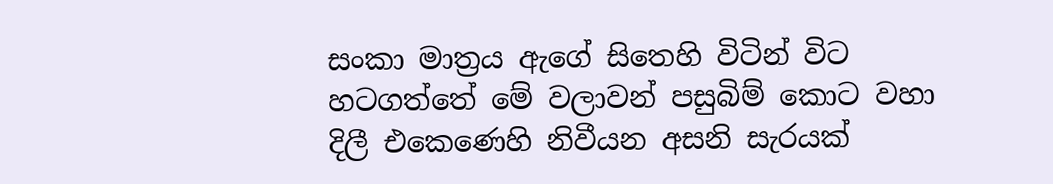සංකා මාත්‍රය ඇගේ සිතෙහි විටින් විට හටගත්තේ මේ වලාවන් පසුබිම් කොට වහා දිලී එකෙණෙහි නිවීයන අසනි සැරයක්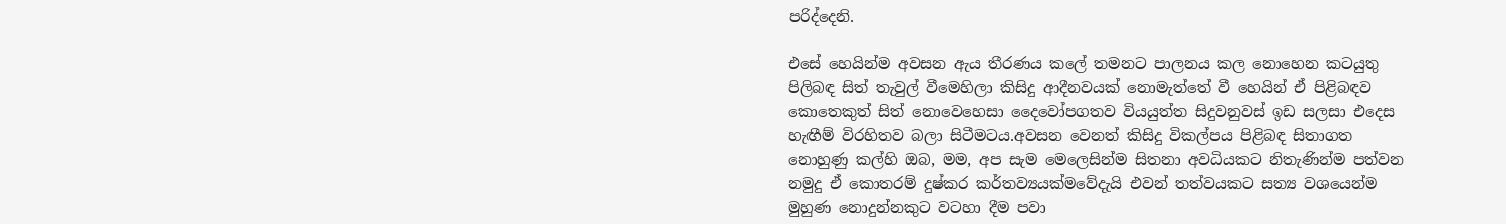පරිද්දෙනි.

එසේ හෙයින්ම අවසන ඇය තීරණය කලේ තමනට පාලනය කල නොහෙන කටයුතු පිලිබඳ සිත් තැවුල් වීමෙහිලා කිසිදු ආදීනවයක් නොමැත්තේ වී හෙයින් ඒ පිළිබඳව කොතෙකුත් සිත් නොවෙහෙසා දෛවෝපගතව වියයුත්ත සිදුවනුවස් ඉඩ සලසා එදෙස හැඟීම් විරහිතව බලා සිටීමටය.අවසන වෙනත් කිසිදු විකල්පය පිළිබඳ සිතාගත නොහුණු කල්හි ඔබ, මම, අප සැම මෙලෙසින්ම සිතනා අවධියකට නිතැණින්ම පත්වන නමුදු ඒ කොතරම් දුෂ්කර කර්තව්‍යයක්මවේදැයි එවන් තත්වයකට සත්‍ය වශයෙන්ම මුහුණ නොදුන්නකුට වටහා දීම පවා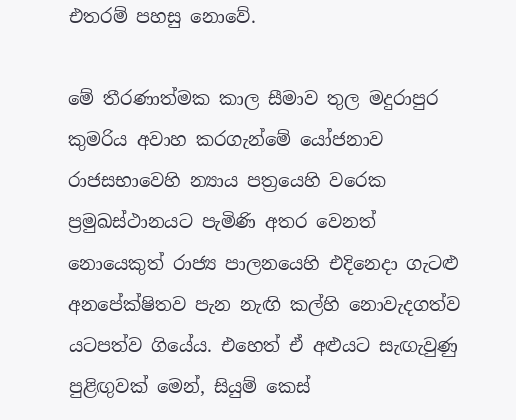එතරම් පහසු නොවේ.

මේ තීරණාත්මක කාල සීමාව තුල මදුරාපුර කුමරිය අවාහ කරගැන්මේ යෝජනාව රාජසභාවෙහි න්‍යාය පත්‍රයෙහි වරෙක ප්‍රමුඛස්ථානයට පැමිණි අතර වෙනත් නොයෙකුත් රාජ්‍ය පාලනයෙහි එදිනෙදා ගැටළු අනපේක්ෂිතව පැන නැඟි කල්හි නොවැදගත්ව යටපත්ව ගියේය. එහෙත් ඒ අළුයට සැඟැවුණු පුළිඟුවක් මෙන්, සියුම් කෙස්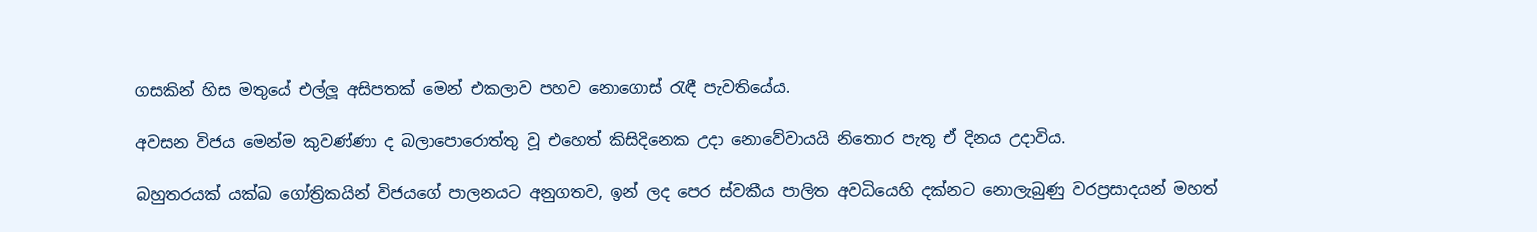ගසකින් හිස මතුයේ එල්ලූ අසිපතක් මෙන් එකලාව පහව නොගොස් රැඳී පැවතියේය.

අවසන විජය මෙන්ම කුවණ්ණා ද බලාපොරොත්තු වූ එහෙත් කිසිදිනෙක උදා නොවේවායයි නිතොර පැතූ ඒ දිනය උදාවිය.

බහුතරයක් යක්ඛ ගෝත්‍රිකයින් විජයගේ පාලනයට අනුගතව, ඉන් ලද පෙර ස්වකීය පාලිත අවධියෙහි දක්නට නොලැබුණු වරප්‍රසාදයන් මහත්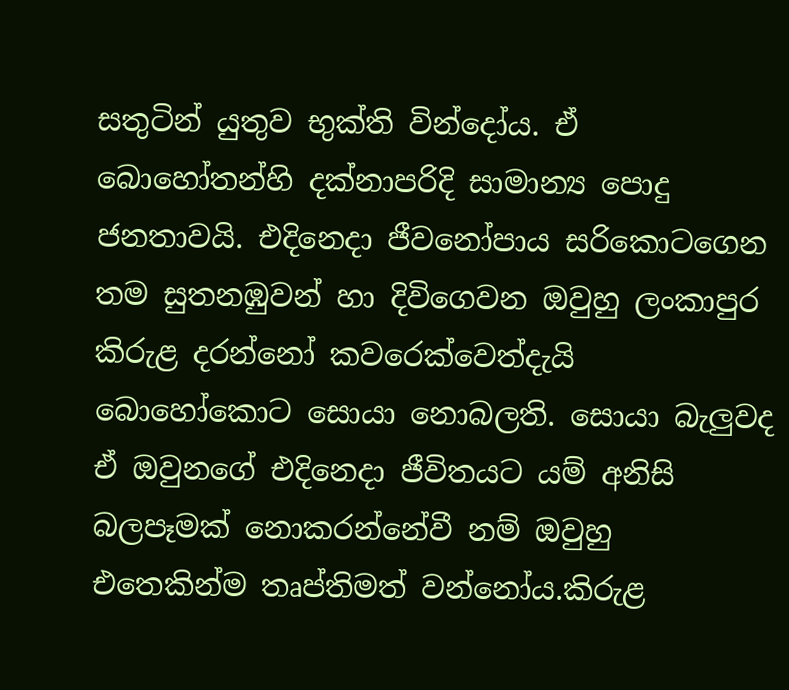සතුටින් යුතුව භුක්ති වින්දෝය. ඒ බොහෝතන්හි දක්නාපරිදි සාමාන්‍ය පොදු ජනතාවයි. එදිනෙදා ජීවනෝපාය සරිකොටගෙන තම සුතනඹුවන් හා දිවිගෙවන ඔවුහු ලංකාපුර කිරුළ දරන්නෝ කවරෙක්වෙත්දැයි බොහෝකොට සොයා නොබලති. සොයා බැලුවද ඒ ඔවුනගේ එදිනෙදා ජීවිතයට යම් අනිසි බලපෑමක් නොකරන්නේවී නම් ඔවුහු එතෙකින්ම තෘප්තිමත් වන්නෝය.කිරුළ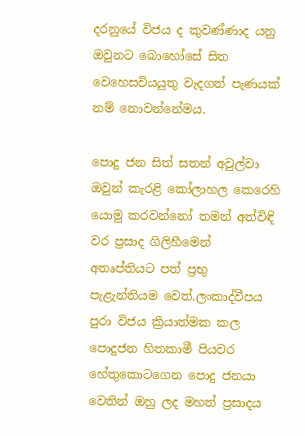දරනුයේ විජය ද කුවණ්ණාද යනු ඔවුනට බොහෝසේ සිත වෙහෙසවියයුතු වැදගත් පැණයක් නම් නොවන්නේමය.

පොදු ජන සිත් සතන් අවුල්වා ඔවුන් කැරළි කෝලාහල කෙරෙහි යොමු කරවන්නෝ තමන් අත්විඳි වර ප්‍රසාද ගිලිහීමෙන් අතෘප්තියට පත් ප්‍රභු පැළැන්තියම වෙත්.ලංකාද්වීපය පුරා විජය ක්‍රියාත්මක කල පොදුජන හිතකාමී පියවර හේතුකොටගෙන පොදු ජනයා වෙතින් ඔහු ලද මහත් ප්‍රසාදය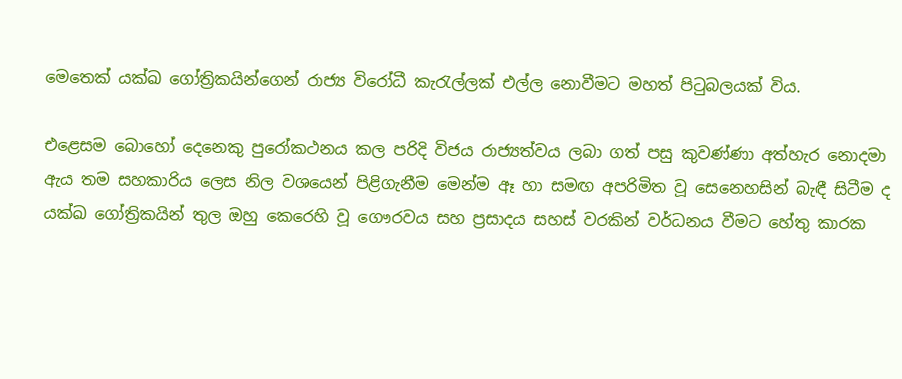මෙතෙක් යක්ඛ ගෝත්‍රිකයින්ගෙන් රාජ්‍ය විරෝධී කැරැල්ලක් එල්ල නොවීමට මහත් පිටුබලයක් විය.

එළෙසම බොහෝ දෙනෙකු පුරෝකථනය කල පරිදි විජය රාජ්‍යත්වය ලබා ගත් පසු කුවණ්ණා අත්හැර නොදමා ඇය තම සහකාරිය ලෙස නිල වශයෙන් පිළිගැනීම මෙන්ම ඈ හා සමඟ අපරිමිත වූ සෙනෙහසින් බැඳී සිටීම ද යක්ඛ ගෝත්‍රිකයින් තුල ඔහු කෙරෙහි වූ ගෞරවය සහ ප්‍රසාදය සහස් වරකින් වර්ධනය වීමට හේතු කාරක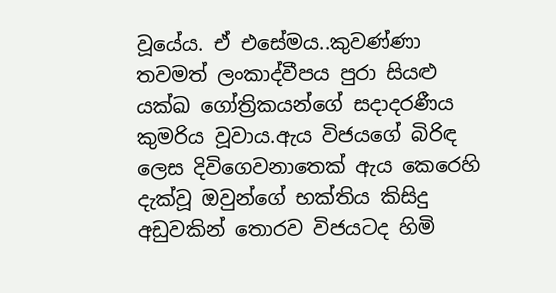වූයේය. ඒ එසේමය..කුවණ්ණා තවමත් ලංකාද්වීපය පුරා සියළු යක්ඛ ගෝත්‍රිකයන්ගේ සදාදරණීය කුමරිය වූවාය.ඇය විජයගේ බිරිඳ ලෙස දිවිගෙවනාතෙක් ඇය කෙරෙහි දැක්වූ ඔවුන්ගේ භක්තිය කිසිදු අඩුවකින් තොරව විජයටද හිමි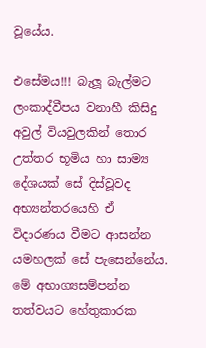වූයේය.

එසේමය!!! බැලූ බැල්මට ලංකාද්වීපය වනාහී කිසිදු අවුල් වියවුලකින් තොර උත්තර භූමිය හා සාම්‍ය දේශයක් සේ දිස්වූවද අභ්‍යන්තරයෙහි ඒ විදාරණය වීමට ආසන්න යමහලක් සේ පැසෙන්නේය. මේ අභාග්‍යසම්පන්න තත්වයට හේතුකාරක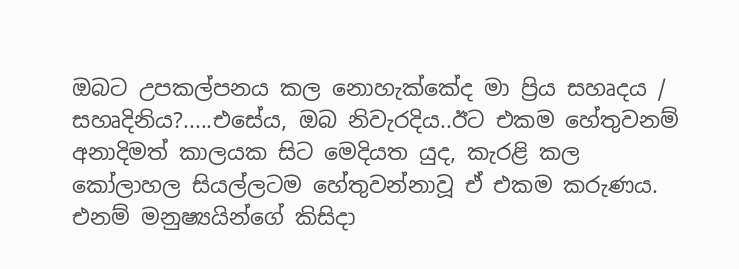ඔබට උපකල්පනය කල නොහැක්කේද මා ප්‍රිය සහෘදය / සහෘදිනිය?.....එසේය, ඔබ නිවැරදිය..ඊට එකම හේතුවනම් අනාදිමත් කාලයක සිට මෙදියත යුද, කැරළි කල කෝලාහල සියල්ලටම හේතුවන්නාවූ ඒ එකම කරුණය. එනම් මනුෂ්‍යයින්ගේ කිසිදා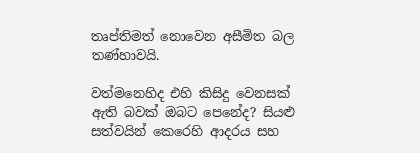තෘප්තිමත් නොවෙන අසීමිත බල තණ්හාවයි.

වත්මනෙහිද එහි කිසිදු වෙනසක් ඇති බවක් ඔබට පෙනේද? සියළු සත්වයින් කෙරෙහි ආදරය සහ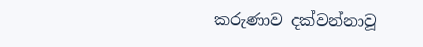කරුණාව දක්වන්නාවූ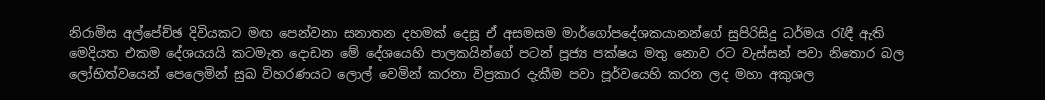නිරාමිස අල්පේච්ඡ දිවියකට මඟ පෙන්වනා සනාතන දහමක් දෙසූ ඒ අසමසම මාර්ගෝපදේශකයානන්ගේ සුපිරිසිදු ධර්මය රැඳී ඇති මෙදියත එකම දේශයයයි කටමැත දොඩන මේ දේශයෙහි පාලකයින්ගේ පටන් පූජ්‍ය පක්ෂය මතු නොව රට වැස්සන් පවා නිතොර බල ලෝභිත්වයෙන් පෙලෙමින් සුඛ විහරණයට ලොල් වෙමින් කරනා විප්‍රකාර දැකීම පවා පූර්වයෙහි කරන ලද මහා අකුශල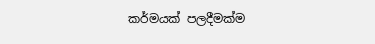කර්මයක් පලදීමක්ම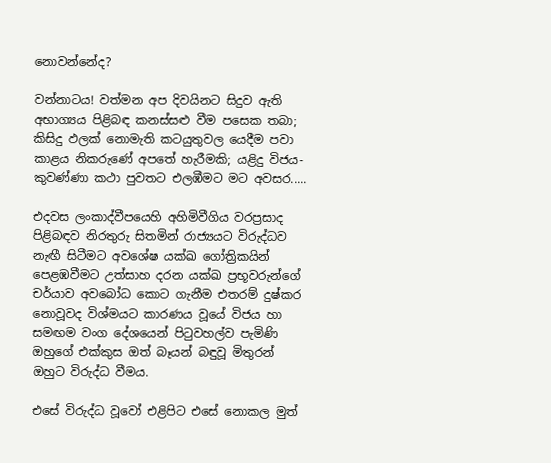නොවන්නේද?

වන්නාටය! වත්මන අප දිවයිනට සිදුව ඇති අභාග්‍යය පිළිබඳ කනස්සළු වීම පසෙක තබා; කිසිදු ඵලක් නොමැති කටයුතුවල යෙදීම පවා කාළය නිකරුණේ අපතේ හැරීමකි; යළිදු විජය-කුවණ්ණා කථා පුවතට එලඹීමට මට අවසර.....

එදවස ලංකාද්වීපයෙහි අහිමිවීගිය වරප්‍රසාද පිළිබඳව නිරතුරු සිතමින් රාජ්‍යයට විරුද්ධව නැඟී සිටීමට අවශේෂ යක්ඛ ගෝත්‍රිකයින් පෙළඹවීමට උත්සාහ දරන යක්ඛ ප්‍රභූවරුන්ගේ චර්යාව අවබෝධ කොට ගැනීම එතරම් දුෂ්කර නොවූවද විශ්මයට කාරණය වූයේ විජය හා සමඟම වංග දේශයෙන් පිටුවහල්ව පැමිණි ඔහුගේ එක්කුස ඔත් බෑයන් බඳුවූ මිතුරන් ඔහුට විරුද්ධ වීමය.

එසේ විරුද්ධ වූවෝ එළිපිට එසේ නොකල මුත්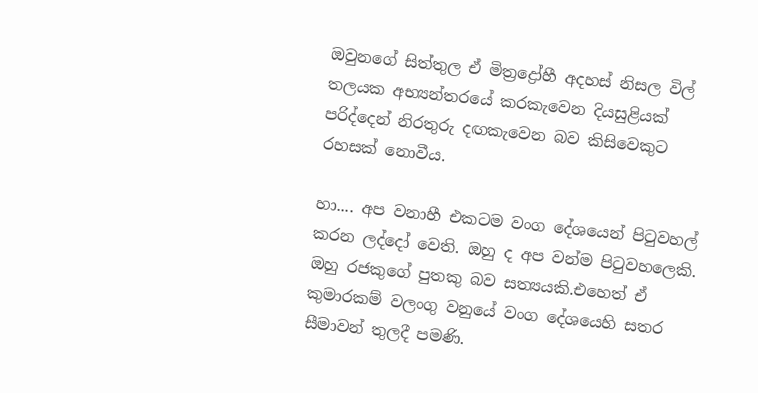ඔවුනගේ සිත්තුල ඒ මිත්‍රද්‍රෝහී අදහස් නිසල විල් තලයක අභ්‍යන්තරයේ කරකැවෙන දියසුළියක් පරිද්දෙන් නිරතුරු දඟකැවෙන බව කිසිවෙකුට රහසක් නොවීය.

හා.... අප වනාහී එකටම වංග දේශයෙන් පිටුවහල් කරන ලද්දෝ වෙති. ඔහු ද අප වන්ම පිටුවහලෙකි. ඔහු රජකුගේ පුතකු බව සත්‍යයකි.එහෙත් ඒ කුමාරකම් වලංගු වනුයේ වංග දේශයෙහි සතර සීමාවන් තුලදී පමණි.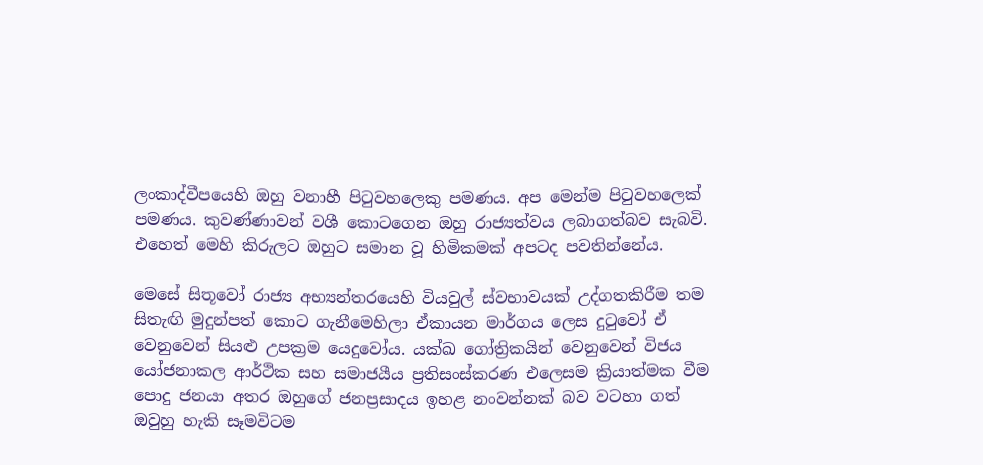ලංකාද්වීපයෙහි ඔහු වනාහී පිටුවහලෙකු පමණය. අප මෙන්ම පිටුවහලෙක් පමණය. කුවණ්ණාවන් වශී කොටගෙන ඔහු රාජ්‍යත්වය ලබාගත්බව සැබවි. එහෙත් මෙහි කිරුලට ඔහුට සමාන වූ හිමිකමක් අපටද පවතින්නේය.

මෙසේ සිතූවෝ රාජ්‍ය අභ්‍යන්තරයෙහි වියවුල් ස්වභාවයක් උද්ගතකිරීම තම සිතැඟි මුදුන්පත් කොට ගැනීමෙහිලා ඒකායන මාර්ගය ලෙස දුටුවෝ ඒ වෙනුවෙන් සියළු උපක්‍රම යෙදුවෝය. යක්ඛ ගෝත්‍රිකයින් වෙනුවෙන් විජය යෝජනාකල ආර්ථික සහ සමාජයීය ප්‍රතිසංස්කරණ එලෙසම ක්‍රියාත්මක වීම පොදු ජනයා අතර ඔහුගේ ජනප්‍රසාදය ඉහළ නංවන්නක් බව වටහා ගත් ඔවුහු හැකි සෑමවිටම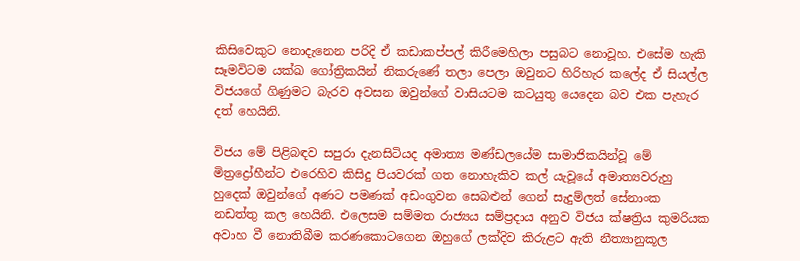කිසිවෙකුට නොදැනෙන පරිදි ඒ කඩාකප්පල් කිරීමෙහිලා පසුබට නොවූහ. එසේම හැකි සෑමවිටම යක්ඛ ගෝත්‍රිකයින් නිකරුණේ තලා පෙලා ඔවුනට හිරිහැර කලේද ඒ සියල්ල විජයගේ ගිණුමට බැරව අවසන ඔවුන්ගේ වාසියටම කටයුතු යෙදෙන බව එක පැහැර දත් හෙයිනි.

විජය මේ පිළිබඳව සපුරා දැනසිටියද අමාත්‍ය මණ්ඩලයේම සාමාජිකයින්වූ මේ මිත්‍රද්‍රෝහීන්ට එරෙහිව කිසිදු පියවරක් ගත නොහැකිව කල් යැවූයේ අමාත්‍යවරුහු හුදෙක් ඔවුන්ගේ අණට පමණක් අඩංගුවන සෙබළුන් ගෙන් සැදුම්ලත් සේනාංක නඩත්තු කල හෙයිනි. එලෙසම සම්මත රාජ්‍යය සම්ප්‍රදාය අනුව විජය ක්ෂත්‍රිය කුමරියක අවාහ වී නොතිබීම කරණකොටගෙන ඔහුගේ ලක්දිව කිරුළට ඇති නීත්‍යානුකූල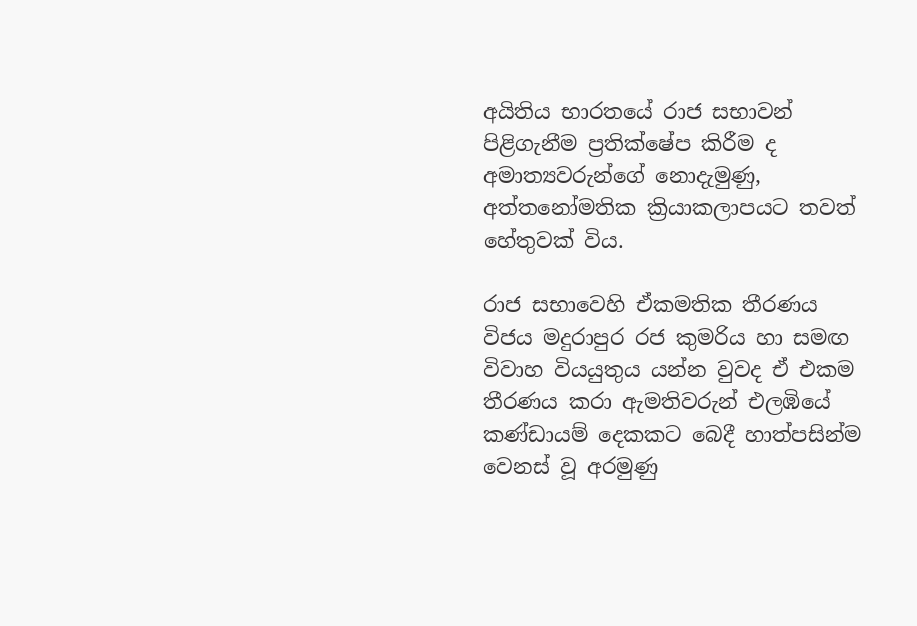අයිතිය භාරතයේ රාජ සභාවන් පිළිගැනීම ප්‍රතික්ෂේප කිරීම ද අමාත්‍යවරුන්ගේ නොදැමුණු, අත්තනෝමතික ක්‍රියාකලාපයට තවත් හේතුවක් විය.

රාජ සභාවෙහි ඒකමතික තීරණය විජය මදුරාපුර රජ කුමරිය හා සමඟ විවාහ වියයුතුය යන්න වුවද ඒ එකම තීරණය කරා ඇමතිවරුන් එලඹියේ කණ්ඩායම් දෙකකට බෙදී හාත්පසින්ම වෙනස් වූ අරමුණු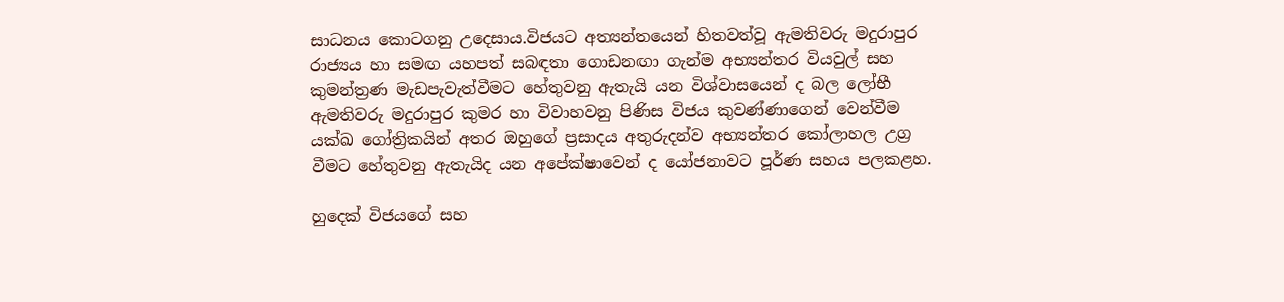සාධනය කොටගනු උදෙසාය.විජයට අත්‍යන්තයෙන් හිතවත්වූ ඇමතිවරු මදුරාපුර රාජ්‍යය හා සමඟ යහපත් සබඳතා ගොඩනඟා ගැන්ම අභ්‍යන්තර වියවුල් සහ කුමන්ත්‍රණ මැඩපැවැත්වීමට හේතුවනු ඇතැයි යන විශ්වාසයෙන් ද බල ලෝභී ඇමතිවරු මදුරාපුර කුමර හා විවාහවනු පිණිස විජය කුවණ්ණාගෙන් වෙන්වීම යක්ඛ ගෝත්‍රිකයින් අතර ඔහුගේ ප්‍රසාදය අතුරුදන්ව අභ්‍යන්තර කෝලාහල උග්‍ර වීමට හේතුවනු ඇතැයිද යන අපේක්ෂාවෙන් ද යෝජනාවට පූර්ණ සහය පලකළහ.

හුදෙක් විජයගේ සහ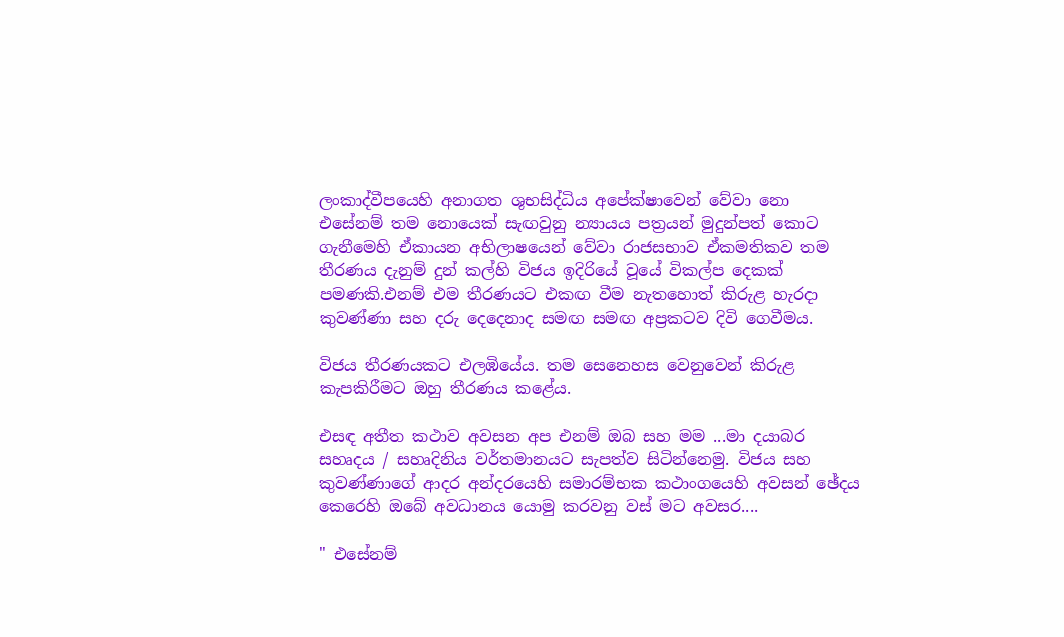ලංකාද්වීපයෙහි අනාගත ශුභසිද්ධිය අපේක්ෂාවෙන් වේවා නො එසේනම් තම නොයෙක් සැඟවුනු න්‍යායය පත්‍රයන් මුදුන්පත් කොට ගැනීමෙහි ඒකායන අභිලාෂයෙන් වේවා රාජසභාව ඒකමතිකව තම තීරණය දැනුම් දුන් කල්හි විජය ඉදිරියේ වූයේ විකල්ප දෙකක් පමණකි.එනම් එම තීරණයට එකඟ වීම නැතහොත් කිරුළ හැරදා කුවණ්ණා සහ දරු දෙදෙනාද සමඟ සමඟ අප්‍රකටව දිවි ගෙවීමය.

විජය තීරණයකට එලඹියේය. තම සෙනෙහස වෙනුවෙන් කිරුළ කැපකිරීමට ඔහු තීරණය කළේය.

එසඳ අතීත කථාව අවසන අප එනම් ඔබ සහ මම ...මා දයාබර සහෘදය / සහෘදිනිය වර්තමානයට සැපත්ව සිටින්නෙමු. විජය සහ කුවණ්ණාගේ ආදර අන්දරයෙහි සමාරම්භක කථාංගයෙහි අවසන් ඡේදය කෙරෙහි ඔබේ අවධානය යොමු කරවනු වස් මට අවසර....

" එසේනම්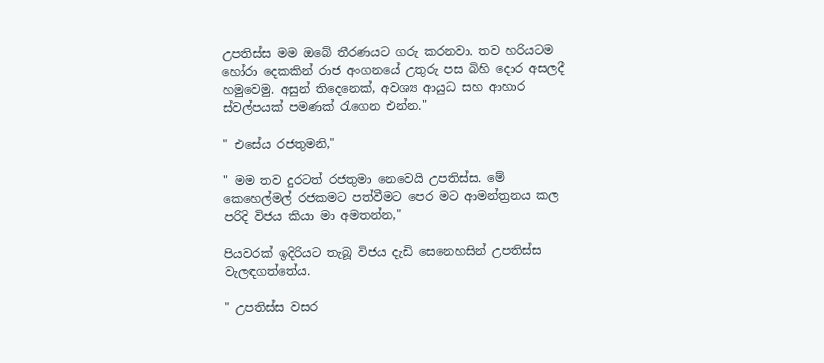උපතිස්ස මම ඔබේ තීරණයට ගරු කරනවා. තව හරියටම හෝරා දෙකකින් රාජ අංගනයේ උතුරු පස බිහි දොර අසලදී හමුවෙමු. අසුන් තිදෙනෙක්, අවශ්‍ය ආයුධ සහ ආහාර ස්වල්පයක් පමණක් රැගෙන එන්න."

" එසේය රජතුමනි,"

" මම තව දුරටත් රජතුමා නෙවෙයි උපතිස්ස. මේ කෙහෙල්මල් රජකමට පත්වීමට පෙර මට ආමන්ත්‍රනය කල පරිදි විජය කියා මා අමතන්න,"

පියවරක් ඉදිරියට තැබූ විජය දැඩි සෙනෙහසින් උපතිස්ස වැලඳගත්තේය.

" උපතිස්ස වසර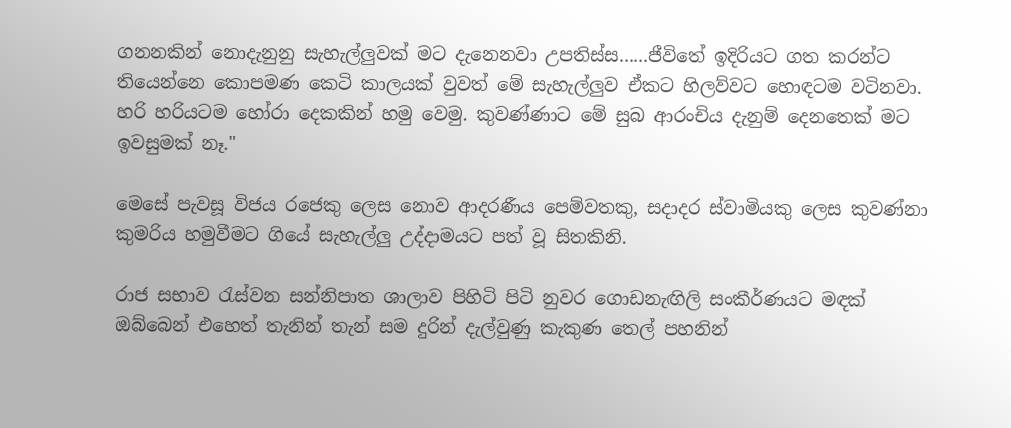ගනනකින් නොදැනුනු සැහැල්ලුවක් මට දැනෙනවා උපතිස්ස......ජීවිතේ ඉදිරියට ගත කරන්ට තියෙන්නෙ කොපමණ කෙටි කාලයක් වුවත් මේ සැහැල්ලුව ඒකට හිලව්වට හොඳටම වටිනවා. හරි හරියටම හෝරා දෙකකින් හමු වෙමු. කුවණ්ණාට මේ සුබ ආරංචිය දැනුම් දෙනතෙක් මට ඉවසුමක් නෑ."

මෙසේ පැවසූ විජය රජෙකු ලෙස නොව ආදරණීය පෙම්වතකු, සදාදර ස්වාමියකු ලෙස කුවණ්නා කුමරිය හමුවීමට ගියේ සැහැල්ලු උද්දාමයට පත් වූ සිතකිනි.

රාජ සභාව රැස්වන සන්නිපාත ශාලාව පිහිටි පිටි නුවර ගොඩනැඟිලි සංකීර්ණයට මඳක් ඔබ්බෙන් එහෙත් තැනින් තැන් සම දුරින් දැල්වුණු කැකුණ තෙල් පහනින්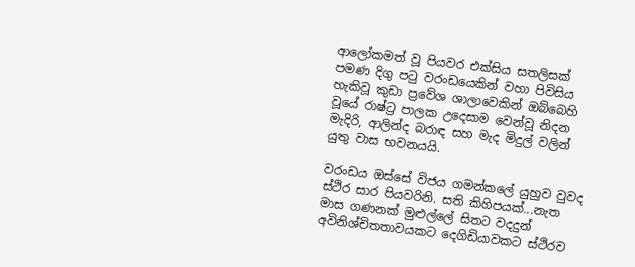ආලෝකමත් වූ පියවර එක්සිය සතලිසක් පමණ දිගු පටු වරංඩයෙකින් වහා පිවිසිය හැකිවූ කුඩා ප්‍රවේශ ශාලාවෙකින් ඔබ්බෙහි වූයේ රාෂ්ට්‍ර පාලක උදෙසාම වෙන්වූ නිදන මැදිරි, ආලින්ද බරාඳ සහ මැද මිදුල් වලින් යුතු වාස භවනයයි.

වරංඩය ඔස්සේ විජය ගමන්කලේ යුහුව වුවද ස්ථිර සාර පියවරිනි. සති කිහිපයක්...නැත මාස ගණනක් මුළුල්ලේ සිතට වදදුන් අවිනිශ්චිතතාවයකට දෙගිඩියාවකට ස්ථිරව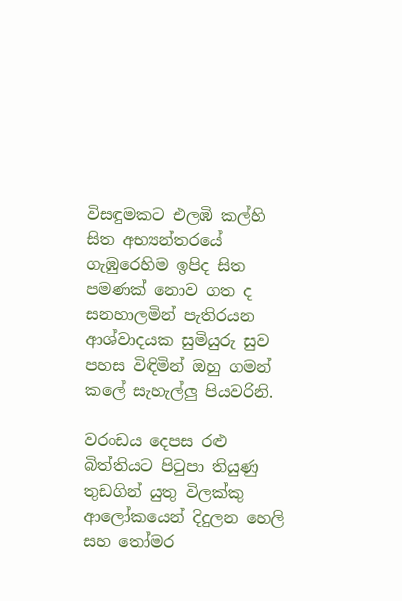විසඳුමකට එලඹි කල්හි සිත අභ්‍යන්තරයේ ගැඹුරෙහිම ඉපිද සිත පමණක් නොව ගත ද සනහාලමින් පැතිරයන ආශ්වාදයක සුමියුරු සුව පහස විඳිමින් ඔහු ගමන් කලේ සැහැල්ලු පියවරිනි.

වරංඩය දෙපස රළු බිත්තියට පිටුපා තියුණු තුඩගින් යුතු විලක්කු ආලෝකයෙන් දිදුලන හෙලි සහ තෝමර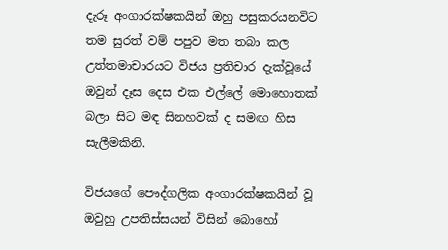දැරූ අංගාරක්ෂකයින් ඔහු පසුකරයනවිට තම සුරත් වම් පපුව මත තබා කල උත්තමාචාරයට විජය ප්‍රතිචාර දැක්වූයේ ඔවුන් දෑස දෙස එක එල්ලේ මොහොතක් බලා සිට මඳ සිනහවක් ද සමඟ හිස සැලීමකිනි.

විජයගේ පෞද්ගලික අංගාරක්ෂකයින් වූ ඔවුහු උපතිස්සයන් විසින් බොහෝ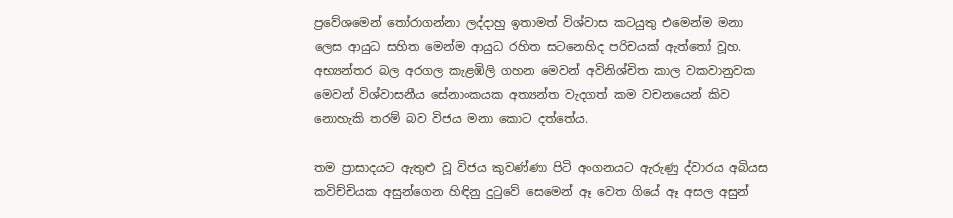ප්‍රවේශමෙන් තෝරාගන්නා ලද්දාහු ඉතාමත් විශ්වාස කටයුතු එමෙන්ම මනා ලෙස ආයුධ සහිත මෙන්ම ආයුධ රහිත සටනෙහිද පරිචයක් ඇත්තෝ වූහ. අභ්‍යන්තර බල අරගල කැළඹිලි ගහන මෙවන් අවිනිශ්චිත කාල වකවානුවක මෙවන් විශ්වාසනීය සේනාංකයක අත්‍යන්ත වැදගත් කම වචනයෙන් කිව නොහැකි තරම් බව විජය මනා කොට දත්තේය.

තම ප්‍රාසාදයට ඇතුළු වූ විජය කුවණ්ණා පිටි අංගනයට ඇරුණු ද්වාරය අබියස කවිච්චියක අසුන්ගෙන හිඳිනු දුටුවේ සෙමෙන් ඈ වෙත ගියේ ඈ අසල අසුන්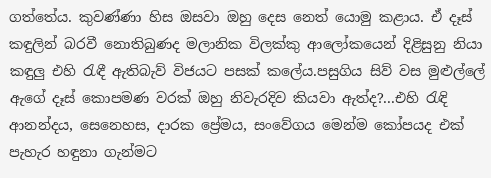ගත්තේය. කුවණ්ණා හිස ඔසවා ඔහු දෙස නෙත් යොමු කළාය. ඒ දෑස් කඳුලින් බරවී නොතිබුණද මලානික විලක්කු ආලෝකයෙන් දිළිසුනු නියා කඳුලු එහි රැඳී ඇතිබැව් විජයට පසක් කලේය.පසුගිය සිව් වස මුළුල්ලේ ඇගේ දෑස් කොපමණ වරක් ඔහු නිවැරදිව කියවා ඇත්ද?...එහි රැඳි ආනන්දය, සෙනෙහස, දාරක ප්‍රේමය, සංවේගය මෙන්ම කෝපයද එක් පැහැර හඳුනා ගැන්මට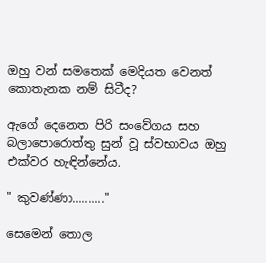ඔහු වන් සමතෙක් මෙදියත වෙනත් කොතැනක නම් සිටීද?

ඇගේ දෙනෙත පිරි සංවේගය සහ බලාපොරොත්තු සුන් වූ ස්වභාවය ඔහු එක්වර හැඳින්නේය.

" කුවණ්ණා.........."

සෙමෙන් තොල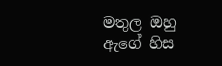මතුල ඔහු ඇගේ හිස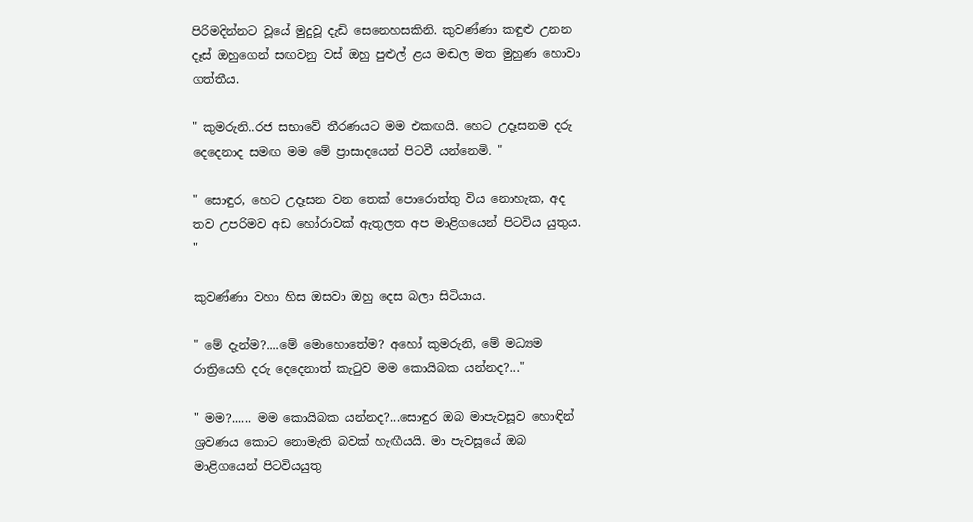පිරිමදින්නට වූයේ මුදුවූ දැඩි සෙනෙහසකිනි. කුවණ්ණා කඳුළු උනන දෑස් ඔහුගෙන් සඟවනු වස් ඔහු පුළුල් ළය මඬල මත මුහුණ හොවා ගත්තීය.

" කුමරුනි..රජ සභාවේ තීරණයට මම එකඟයි. හෙට උදෑසනම දරු දෙදෙනාද සමඟ මම මේ ප්‍රාසාදයෙන් පිටවී යන්නෙමි. "

" සොඳුර, හෙට උදෑසන වන තෙක් පොරොත්තු විය නොහැක, අද තව උපරිමව අඩ හෝරාවක් ඇතුලත අප මාළිගයෙන් පිටවිය යුතුය. "

කුවණ්ණා වහා හිස ඔසවා ඔහු දෙස බලා සිටියාය.

" මේ දැන්ම?....මේ මොහොතේම? අහෝ කුමරුනි, මේ මධ්‍යම රාත්‍රියෙහි දරු දෙදෙනාත් කැටුව මම කොයිබක යන්නද?..."

" මම?...... මම කොයිබක යන්නද?...සොඳුර ඔබ මාපැවසූව හොඳින් ශ්‍රවණය කොට නොමැති බවක් හැඟීයයි. මා පැවසූයේ ඔබ මාළිගයෙන් පිටවියයුතු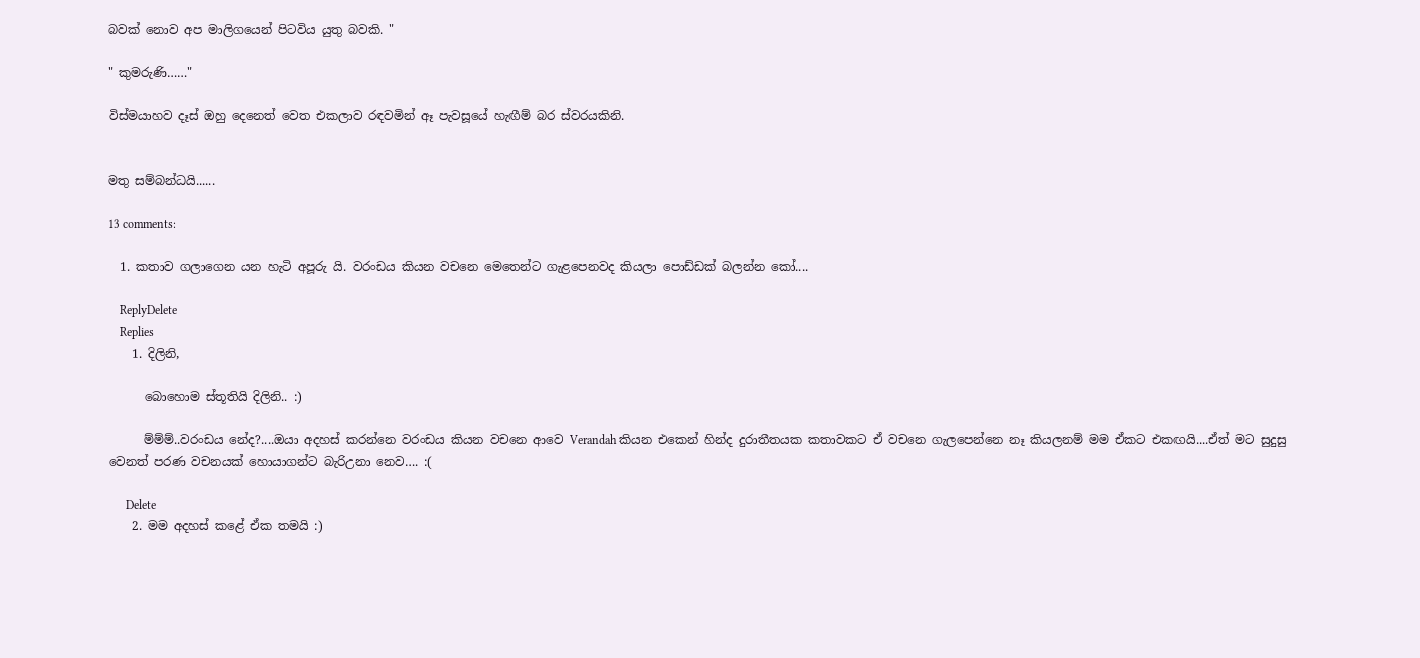බවක් නොව අප මාලිගයෙන් පිටවිය යුතු බවකි. "

" කුමරුණි……"

විස්මයාහව දෑස් ඔහු දෙනෙත් වෙත එකලාව රඳවමින් ඈ පැවසූයේ හැඟීම් බර ස්වරයකිනි.


මතු සම්බන්ධයි......

13 comments:

  1. කතාව ගලාගෙන යන හැටි අපූරු යි. වරංඩය කියන වචනෙ මෙතෙන්ට ගැළපෙනවද කියලා පොඩ්ඩක් බලන්න කෝ....

    ReplyDelete
    Replies
    1. දිලිනි,

      බොහොම ස්තූතියි දිලිනි.. :)

      ම්ම්ම්..වරංඩය නේද?....ඔයා අදහස් කරන්නෙ වරංඩය කියන වචනෙ ආවෙ Verandah කියන එකෙන් හින්ද දුරාතීතයක කතාවකට ඒ වචනෙ ගැලපෙන්නෙ නෑ කියලනම් මම ඒකට එකඟයි....ඒත් මට සුදුසු වෙනත් පරණ වචනයක් හොයාගන්ට බැරිඋනා නෙව…. :(

      Delete
    2. මම අදහස් කළේ ඒක තමයි :)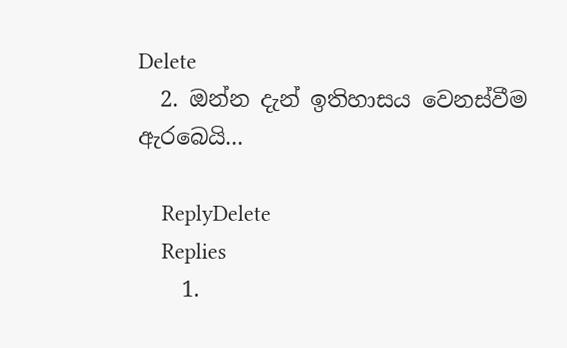Delete
  2. ඔන්න දැන් ඉතිහාසය වෙනස්වීම ඇරබෙයි...

    ReplyDelete
    Replies
    1.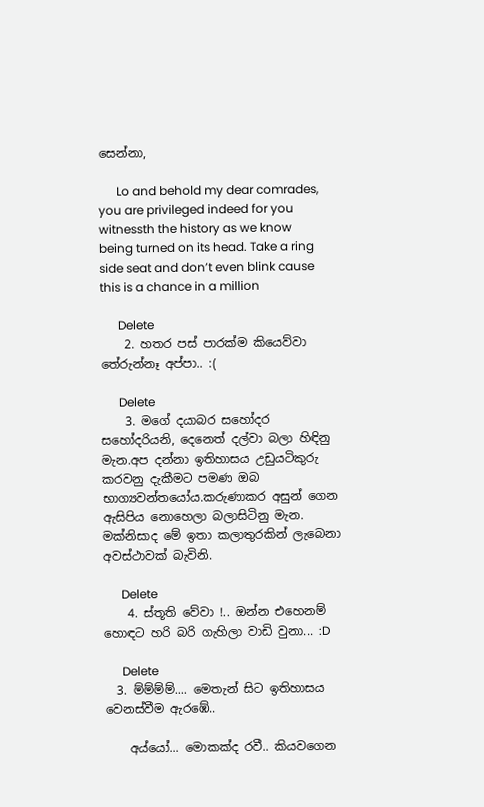සෙන්නා,

      Lo and behold my dear comrades, you are privileged indeed for you witnessth the history as we know being turned on its head. Take a ring side seat and don’t even blink cause this is a chance in a million

      Delete
    2. හතර පස් පාරක්ම කියෙව්වා තේරුන්නෑ අප්පා.. :(

      Delete
    3. මගේ දයාබර සහෝදර සහෝදරියනි, දෙනෙත් දල්වා බලා හිඳිනු මැන.අප දන්නා ඉතිහාසය උඩුයටිකුරු කරවනු දැකීමට පමණ ඔබ භාග්‍යවන්තයෝය.කරුණාකර අසුන් ගෙන ඇසිපිය නොහෙලා බලාසිටිනු මැන. මක්නිසාද මේ ඉතා කලාතුරකින් ලැබෙනා අවස්ථාවක් බැවිනි.

      Delete
    4. ස්තූති වේවා !.. ඔන්න එහෙනම් හොඳට හරි බරි ගැහිලා වාඩි වුනා... :D

      Delete
  3. ම්ම්ම්ම්.... මෙතැන් සිට ඉතිහාසය වෙනස්වීම ඇරඹේ..

    අය්යෝ... මොකක්ද රවී.. කියවගෙන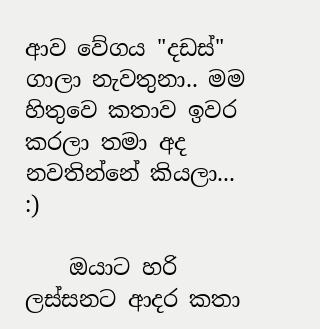ආව වේගය "දඩස්" ගාලා නැවතුනා.. මම හිතුවෙ කතාව ඉවර කරලා තමා අද නවතින්නේ කියලා... :)

    ඔයාට හරි ලස්සනට ආදර කතා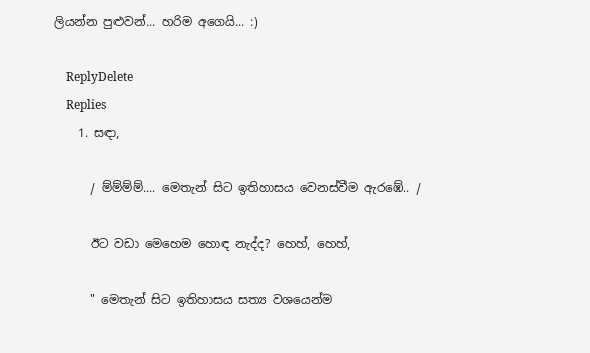ලියන්න පුළුවන්... හරිම අගෙයි... :)

    ReplyDelete
    Replies
    1. සඳා,

      / ම්ම්ම්ම්.... මෙතැන් සිට ඉතිහාසය වෙනස්වීම ඇරඹේ.. /

      ඊට වඩා මෙහෙම හොඳ නැද්ද? හෙහ්, හෙහ්,

      " මෙතැන් සිට ඉතිහාසය සත්‍ය වශයෙන්ම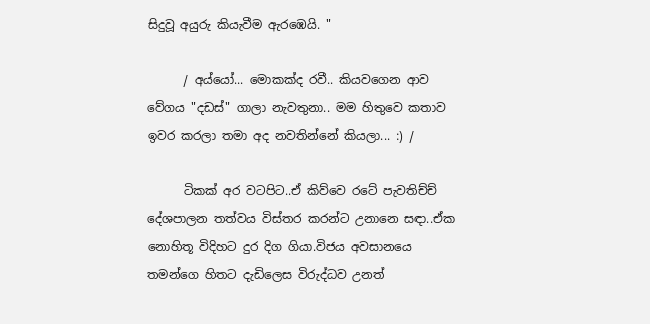සිදුවූ අයුරු කියැවීම ඇරඹෙයි. "

      / අය්යෝ... මොකක්ද රවී.. කියවගෙන ආව වේගය "දඩස්" ගාලා නැවතුනා.. මම හිතුවෙ කතාව ඉවර කරලා තමා අද නවතින්නේ කියලා... :) /

      ටිකක් අර වටපිට..ඒ කිව්වෙ රටේ පැවතිච්ච් දේශපාලන තත්වය විස්තර කරන්ට උනානෙ සඳා..ඒක නොහිතූ විදිහට දුර දිග ගියා.විජය අවසානයෙ තමන්ගෙ හිතට දැඩිලෙස විරුද්ධව උනත්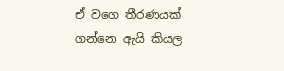ඒ වගෙ තීරණයක් ගන්නෙ ඇයි කියල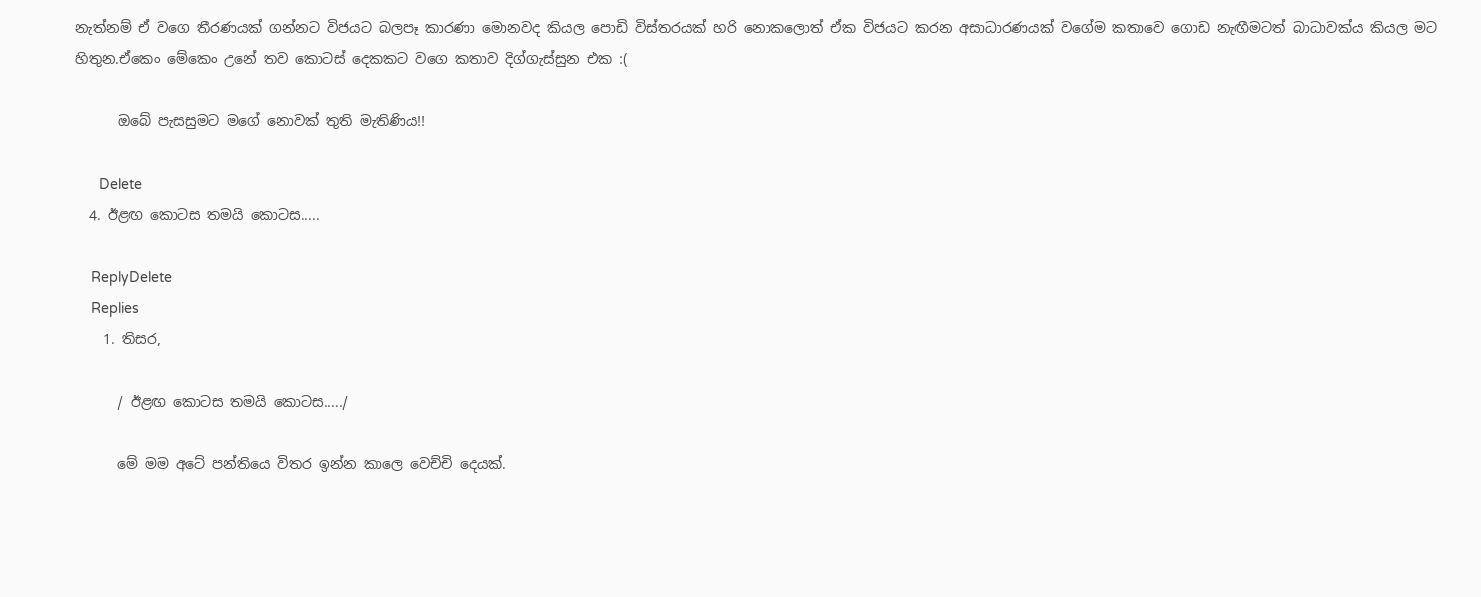නැත්නම් ඒ වගෙ තීරණයක් ගන්නට විජයට බලපෑ කාරණා මොනවද කියල පොඩි විස්තරයක් හරි නොකලොත් ඒක විජයට කරන අසාධාරණයක් වගේම කතාවෙ ගොඩ නැඟීමටත් බාධාවක්ය කියල මට හිතුන.ඒකෙං මේකෙං උනේ තව කොටස් දෙකකට වගෙ කතාව දිග්ගැස්සුන එක :(

      ඔබේ පැසසුමට මගේ නොවක් තුති මැතිණිය!!

      Delete
  4. ඊළඟ කොටස තමයි කොටස.....

    ReplyDelete
    Replies
    1. තිසර,

      / ඊළඟ කොටස තමයි කොටස...../

      මේ මම අටේ පන්තියෙ විතර ඉන්න කාලෙ වෙච්චි දෙයක්.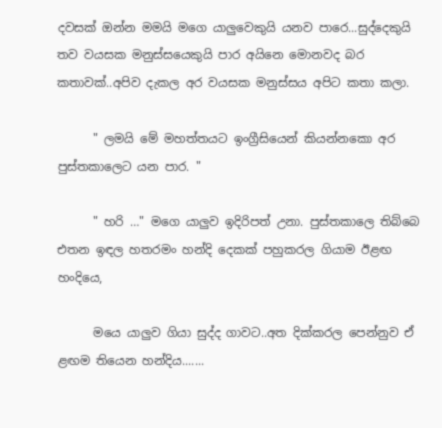දවසක් ඔන්න මමයි මගෙ යාලුවෙකුයි යනව පාරෙ...සුද්දෙකුයි තව වයසක මනුස්සයෙකුයි පාර අයිනෙ මොනවද බර කතාවක්..අපිව දැකල අර වයසක මනුස්සය අපිට කතා කලා.

      " ලමයි මේ මහත්තයට ඉංග්‍රීසියෙන් කියන්නකො අර පුස්තකාලෙට යන පාර. "

      " හරි …" මගෙ යාලුව ඉදිරිපත් උනා. පුස්තකාලෙ තිබ්බෙ එතන ඉඳල හතරමං හන්දි දෙකක් පහුකරල ගියාම ඊළඟ හංදියෙ,

      මයෙ යාලුව ගියා සුද්ද ගාවට..අත දික්කරල පෙන්නුව ඒ ළඟම තියෙන හන්දිය.......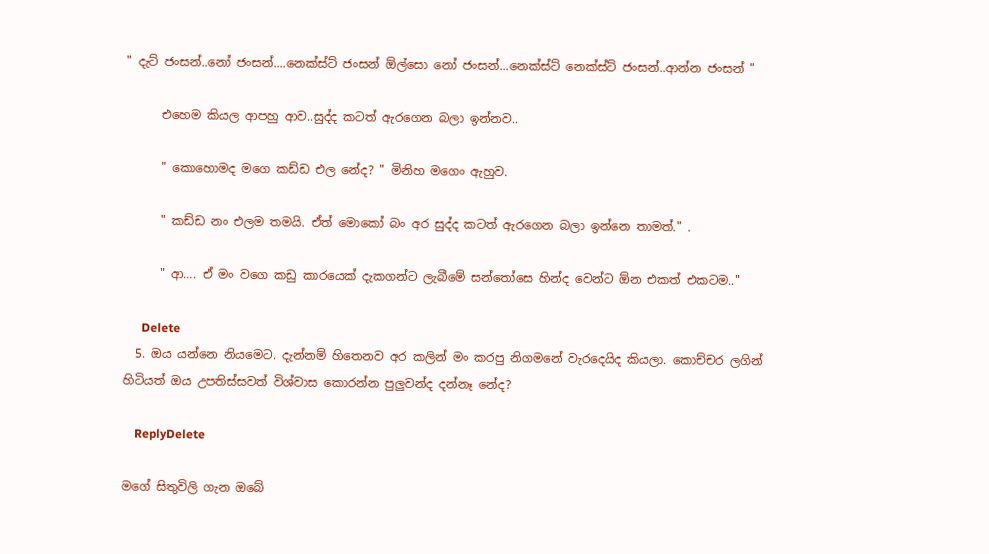" දැට් ජංසන්..නෝ ජංසන්....නෙක්ස්ට් ජංසන් ඕල්සො නෝ ජංසන්...නෙක්ස්ට් නෙක්ස්ට් ජංසන්..ආන්න ජංසන් "

      එහෙම කියල ආපහු ආව..සුද්ද කටත් ඇරගෙන බලා ඉන්නව..

      " කොහොමද මගෙ කඩ්ඩ එල නේද? " මිනිහ මගෙං ඇහුව.

      " කඩ්ඩ නං එලම තමයි. ඒත් මොකෝ බං අර සුද්ද කටත් ඇරගෙන බලා ඉන්නෙ තාමත්." .

      " ආ…. ඒ මං වගෙ කඩු කාරයෙක් දැකගන්ට ලැබීමේ සන්තෝසෙ හින්ද වෙන්ට ඕන එකත් එකටම.."

      Delete
  5. ඔය යන්නෙ නියමෙට. දැන්නම් හිතෙනව අර කලින් මං කරපු නිගමනේ වැරදෙයිද කියලා. කොච්චර ලගින් හිටියත් ඔය උපතිස්සවත් විශ්වාස කොරන්න පුලුවන්ද දන්නෑ නේද?

    ReplyDelete

මගේ සිතුවිලි ගැන ඔබේ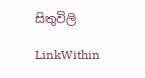සිතුවිලි

LinkWithin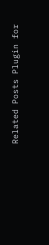Related Posts Plugin for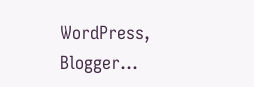WordPress, Blogger...